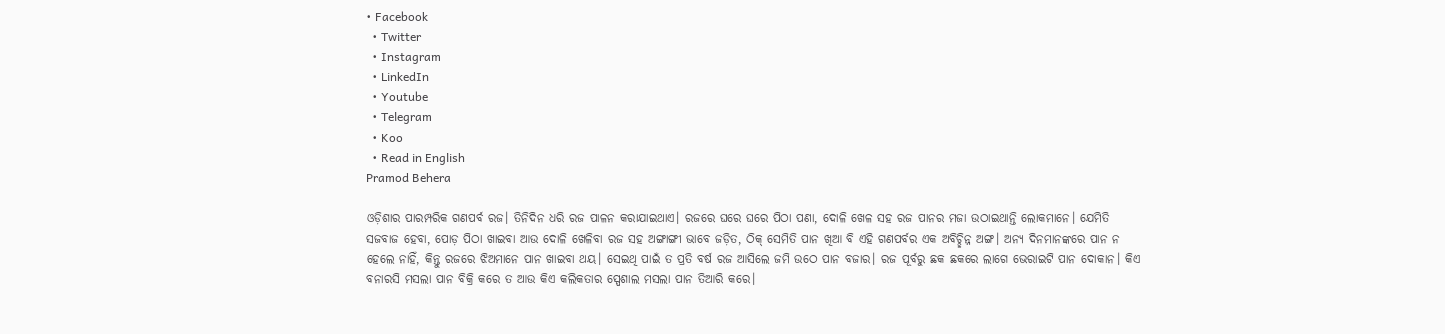• Facebook
  • Twitter
  • Instagram
  • LinkedIn
  • Youtube
  • Telegram
  • Koo
  • Read in English
Pramod Behera

ଓଡ଼ିଶାର ପାରମ୍ପରିକ ଗଣପର୍ବ ରଜ। ତିନିଦିନ ଧରି ରଜ ପାଳନ କରାଯାଇଥାଏ। ରଜରେ ଘରେ ଘରେ ପିଠା ପଣା, ଦୋଳି ଖେଳ ସହ ରଜ ପାନର ମଜା ଉଠାଇଥାନ୍ତି ଲୋକମାନେ। ଯେମିତି ସଜବାଜ ହେବା, ପୋଡ଼ ପିଠା ଖାଇବା ଆଉ ଦୋଳି ଖେଳିବା ରଜ ସହ ଅଙ୍ଗାଙ୍ଗୀ ଭାବେ ଜଡ଼ିତ, ଠିକ୍‌ ସେମିତି ପାନ ଖିଆ ବି ଏହି ଗଣପର୍ବର ଏକ ଅବିଚ୍ଛିନ୍ନ ଅଙ୍ଗ। ଅନ୍ୟ ଦିନମାନଙ୍କରେ ପାନ ନ ହେଲେ ନାହିଁ, କିନ୍ତୁ ରଜରେ ଝିଅମାନେ ପାନ ଖାଇବା ଥୟ। ସେଇଥି ପାଇଁ ତ ପ୍ରତି ବର୍ଷ ରଜ ଆସିଲେ ଜମି ଉଠେ ପାନ ବଜାର। ରଜ ପୂର୍ବରୁ ଛକ ଛକରେ ଲାଗେ ଭେରାଇଟି ପାନ ଦୋକାନ। କିଏ ବନାରସି ମସଲା ପାନ ବିକ୍ରି କରେ ତ ଆଉ କିଏ କଲିକତାର ସ୍ପେଶାଲ ମସଲା ପାନ ତିଆରି କରେ।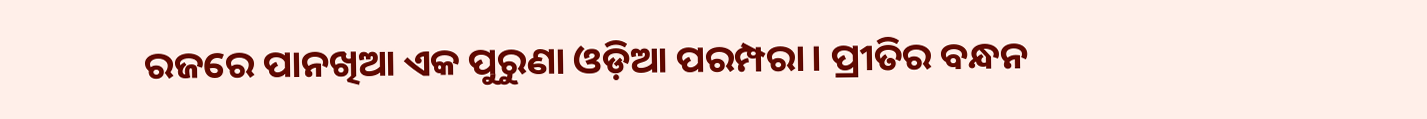ରଜରେ ପାନଖିଆ ଏକ ପୁରୁଣା ଓଡ଼ିଆ ପରମ୍ପରା। ପ୍ରୀତିର ବନ୍ଧନ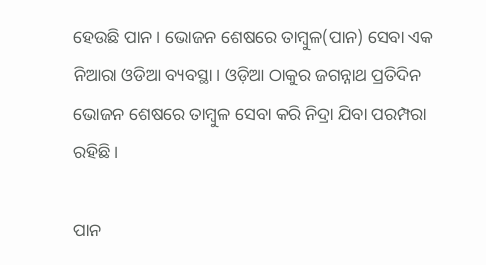ହେଉଛି ପାନ। ଭୋଜନ ଶେଷରେ ତାମ୍ବୁଳ(ପାନ) ସେବା ଏକ ନିଆରା ଓଡିଆ ବ୍ୟବସ୍ଥା। ଓଡ଼ିଆ ଠାକୁର ଜଗନ୍ନାଥ ପ୍ରତିଦିନ ଭୋଜନ ଶେଷରେ ତାମ୍ବୁଳ ସେବା କରି ନିଦ୍ରା ଯିବା ପରମ୍ପରା ରହିଛି।

ପାନ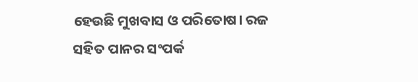ହେଉଛି ମୁଖବାସ ଓ ପରିତୋଷ। ରଜ ସହିତ ପାନର ସଂପର୍କ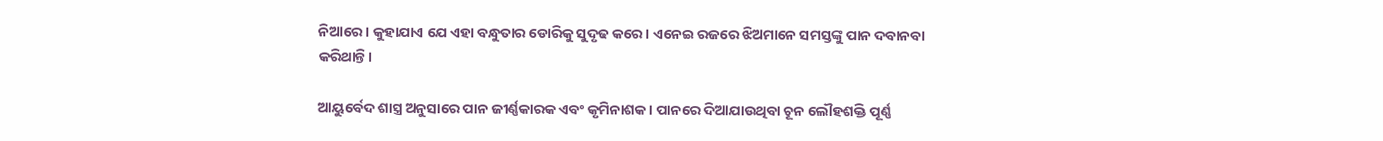ନିଆରେ। କୁହାଯାଏ ଯେ ଏହା ବନ୍ଧୁତାର ଡୋରିକୁ ସୁଦୃଢ କରେ। ଏନେଇ ରଜରେ ଝିଅମାନେ ସମସ୍ତଙ୍କୁ ପାନ ଦବାନବା କରିଥାନ୍ତି।

ଆୟୁର୍ବେଦ ଶାସ୍ତ୍ର ଅନୁସାରେ ପାନ ଜୀର୍ଣ୍ଣକାରକ ଏବଂ କୃମିନାଶକ। ପାନରେ ଦିଆଯାଉଥିବା ଚୂନ ଲୌହଶକ୍ତି ପୂର୍ଣ୍ଣ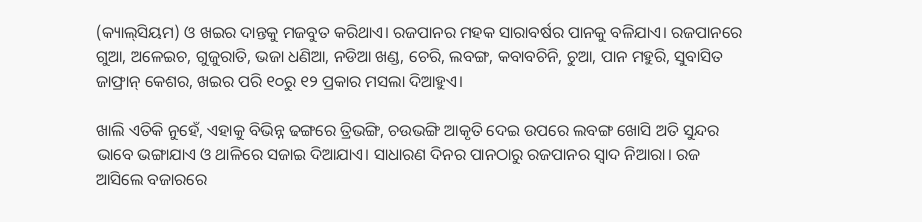(କ୍ୟାଲ୍‌ସିୟମ) ଓ ଖଇର ଦାନ୍ତକୁ ମଜବୁତ କରିଥାଏ। ରଜପାନର ମହକ ସାରାବର୍ଷର ପାନକୁ ବଳିଯାଏ। ରଜପାନରେ ଗୁଆ, ଅଳେଇଚ, ଗୁଜୁରାତି, ଭଜା ଧଣିଆ, ନଡିଆ ଖଣ୍ଡ, ଚେରି, ଲବଙ୍ଗ, କବାବଚିନି, ଚୁଆ, ପାନ ମହୁରି, ସୁବାସିତ ଜାଫ୍ରାନ୍‌ କେଶର, ଖଇର ପରି ୧୦ରୁ ୧୨ ପ୍ରକାର ମସଲା ଦିଆହୁଏ।

ଖାଲି ଏତିକି ନୁହେଁ, ଏହାକୁ ବିଭିନ୍ନ ଢଙ୍ଗରେ ତ୍ରିଭଙ୍ଗି, ଚଉଭଙ୍ଗି ଆକୃତି ଦେଇ ଉପରେ ଲବଙ୍ଗ ଖୋସି ଅତି ସୁନ୍ଦର ଭାବେ ଭଙ୍ଗାଯାଏ ଓ ଥାଳିରେ ସଜାଇ ଦିଆଯାଏ। ସାଧାରଣ ଦିନର ପାନଠାରୁ ରଜପାନର ସ୍ୱାଦ ନିଆରା। ରଜ ଆସିଲେ ବଜାରରେ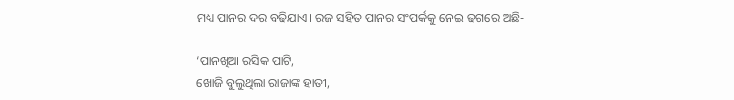ମଧ୍ୟ ପାନର ଦର ବଢିଯାଏ। ରଜ ସହିତ ପାନର ସଂପର୍କକୁ ନେଇ ଢଗରେ ଅଛି-

‘ପାନଖିଆ ରସିକ ପାଟି,
ଖୋଜି ବୁଲୁଥିଲା ରାଜାଙ୍କ ହାତୀ,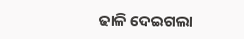ଢାଳି ଦେଇଗଲା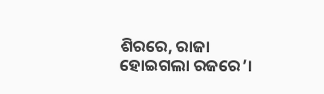ଶିରରେ, ରାଜା ହୋଇଗଲା ରଜରେ’।